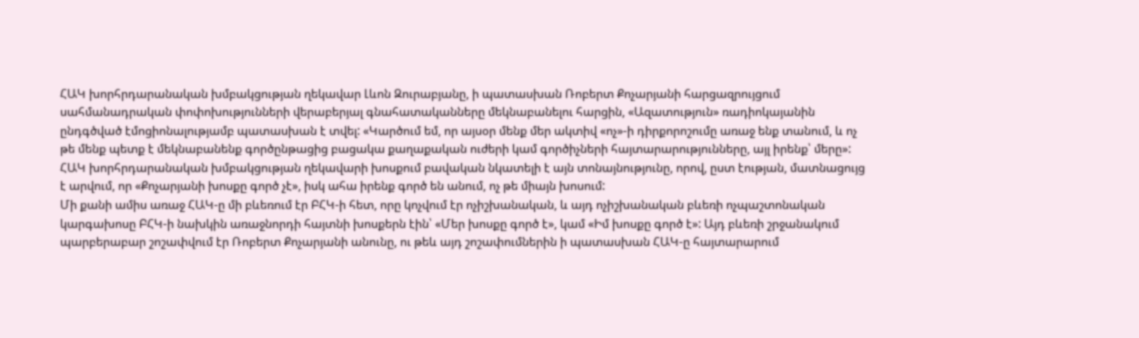ՀԱԿ խորհրդարանական խմբակցության ղեկավար Լևոն Զուրաբյանը, ի պատասխան Ռոբերտ Քոչարյանի հարցազրույցում սահմանադրական փոփոխությունների վերաբերյալ գնահատականները մեկնաբանելու հարցին, «Ազատություն» ռադիոկայանին ընդգծված էմոցիոնալությամբ պատասխան է տվել: «Կարծում եմ, որ այսօր մենք մեր ակտիվ «ոչ»-ի դիրքորոշումը առաջ ենք տանում, և ոչ թե մենք պետք է մեկնաբանենք գործընթացից բացակա քաղաքական ուժերի կամ գործիչների հայտարարությունները, այլ իրենք՝ մերը»:
ՀԱԿ խորհրդարանական խմբակցության ղեկավարի խոսքում բավական նկատելի է այն տոնայնությունը, որով, ըստ էության, մատնացույց է արվում, որ «Քոչարյանի խոսքը գործ չէ», իսկ ահա իրենք գործ են անում, ոչ թե միայն խոսում:
Մի քանի ամիս առաջ ՀԱԿ-ը մի բևեռում էր ԲՀԿ-ի հետ, որը կոչվում էր ոչիշխանական, և այդ ոչիշխանական բևեռի ոչպաշտոնական կարգախոսը ԲՀԿ-ի նախկին առաջնորդի հայտնի խոսքերն էին՝ «Մեր խոսքը գործ է», կամ «Իմ խոսքը գործ է»: Այդ բևեռի շրջանակում պարբերաբար շոշափվում էր Ռոբերտ Քոչարյանի անունը, ու թեև այդ շոշափումներին ի պատասխան ՀԱԿ-ը հայտարարում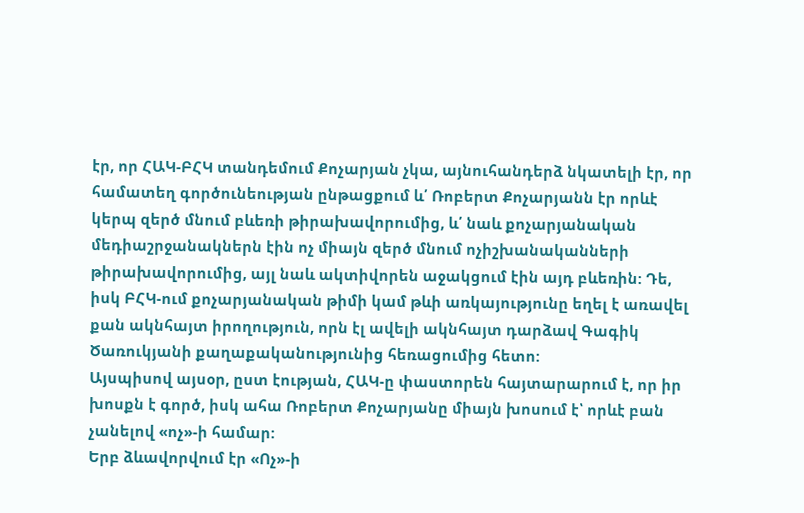էր, որ ՀԱԿ-ԲՀԿ տանդեմում Քոչարյան չկա, այնուհանդերձ նկատելի էր, որ համատեղ գործունեության ընթացքում և՛ Ռոբերտ Քոչարյանն էր որևէ կերպ զերծ մնում բևեռի թիրախավորումից, և՛ նաև քոչարյանական մեդիաշրջանակներն էին ոչ միայն զերծ մնում ոչիշխանականների թիրախավորումից, այլ նաև ակտիվորեն աջակցում էին այդ բևեռին: Դե, իսկ ԲՀԿ-ում քոչարյանական թիմի կամ թևի առկայությունը եղել է առավել քան ակնհայտ իրողություն, որն էլ ավելի ակնհայտ դարձավ Գագիկ Ծառուկյանի քաղաքականությունից հեռացումից հետո:
Այսպիսով այսօր, ըստ էության, ՀԱԿ-ը փաստորեն հայտարարում է, որ իր խոսքն է գործ, իսկ ահա Ռոբերտ Քոչարյանը միայն խոսում է՝ որևէ բան չանելով «ոչ»-ի համար:
Երբ ձևավորվում էր «Ոչ»-ի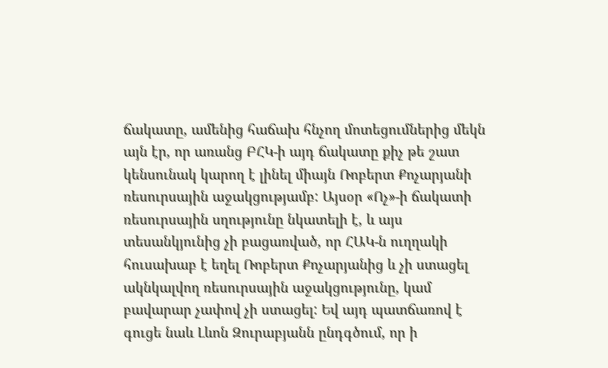ճակատը, ամենից հաճախ հնչող մոտեցումներից մեկն այն էր, որ առանց ԲՀԿ-ի այդ ճակատը քիչ թե շատ կենսունակ կարող է լինել միայն Ռոբերտ Քոչարյանի ռեսուրսային աջակցությամբ: Այսօր «Ոչ»-ի ճակատի ռեսուրսային սղությունը նկատելի է, և այս տեսանկյունից չի բացառված, որ ՀԱԿ-ն ուղղակի հուսախաբ է եղել Ռոբերտ Քոչարյանից և չի ստացել ակնկալվող ռեսուրսային աջակցությունը, կամ բավարար չափով չի ստացել: Եվ այդ պատճառով է գուցե նաև Լևոն Զուրաբյանն ընդգծում, որ ի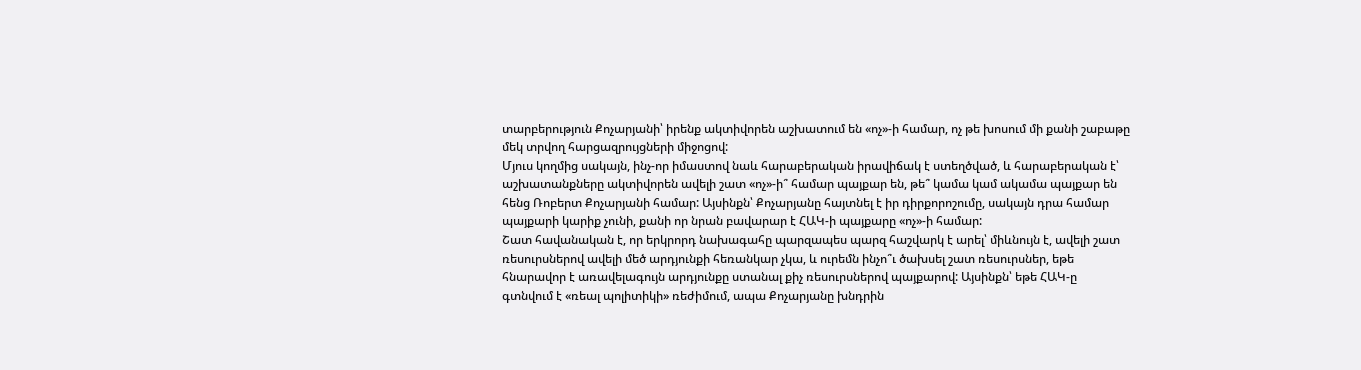տարբերություն Քոչարյանի՝ իրենք ակտիվորեն աշխատում են «ոչ»-ի համար, ոչ թե խոսում մի քանի շաբաթը մեկ տրվող հարցազրույցների միջոցով:
Մյուս կողմից սակայն, ինչ-որ իմաստով նաև հարաբերական իրավիճակ է ստեղծված, և հարաբերական է՝ աշխատանքները ակտիվորեն ավելի շատ «ոչ»-ի՞ համար պայքար են, թե՞ կամա կամ ակամա պայքար են հենց Ռոբերտ Քոչարյանի համար: Այսինքն՝ Քոչարյանը հայտնել է իր դիրքորոշումը, սակայն դրա համար պայքարի կարիք չունի, քանի որ նրան բավարար է ՀԱԿ-ի պայքարը «ոչ»-ի համար:
Շատ հավանական է, որ երկրորդ նախագահը պարզապես պարզ հաշվարկ է արել՝ միևնույն է, ավելի շատ ռեսուրսներով ավելի մեծ արդյունքի հեռանկար չկա, և ուրեմն ինչո՞ւ ծախսել շատ ռեսուրսներ, եթե հնարավոր է առավելագույն արդյունքը ստանալ քիչ ռեսուրսներով պայքարով: Այսինքն՝ եթե ՀԱԿ-ը գտնվում է «ռեալ պոլիտիկի» ռեժիմում, ապա Քոչարյանը խնդրին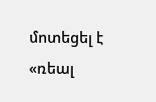մոտեցել է «ռեալ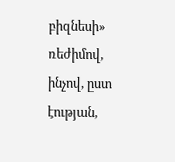բիզնեսի» ռեժիմով, ինչով, ըստ էության,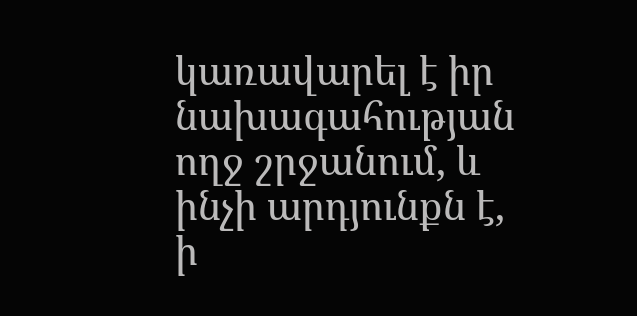կառավարել է իր նախագահության ողջ շրջանում, և ինչի արդյունքն է, ի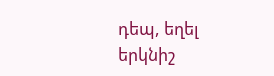դեպ, եղել երկնիշ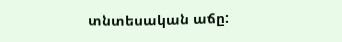տնտեսական աճը: